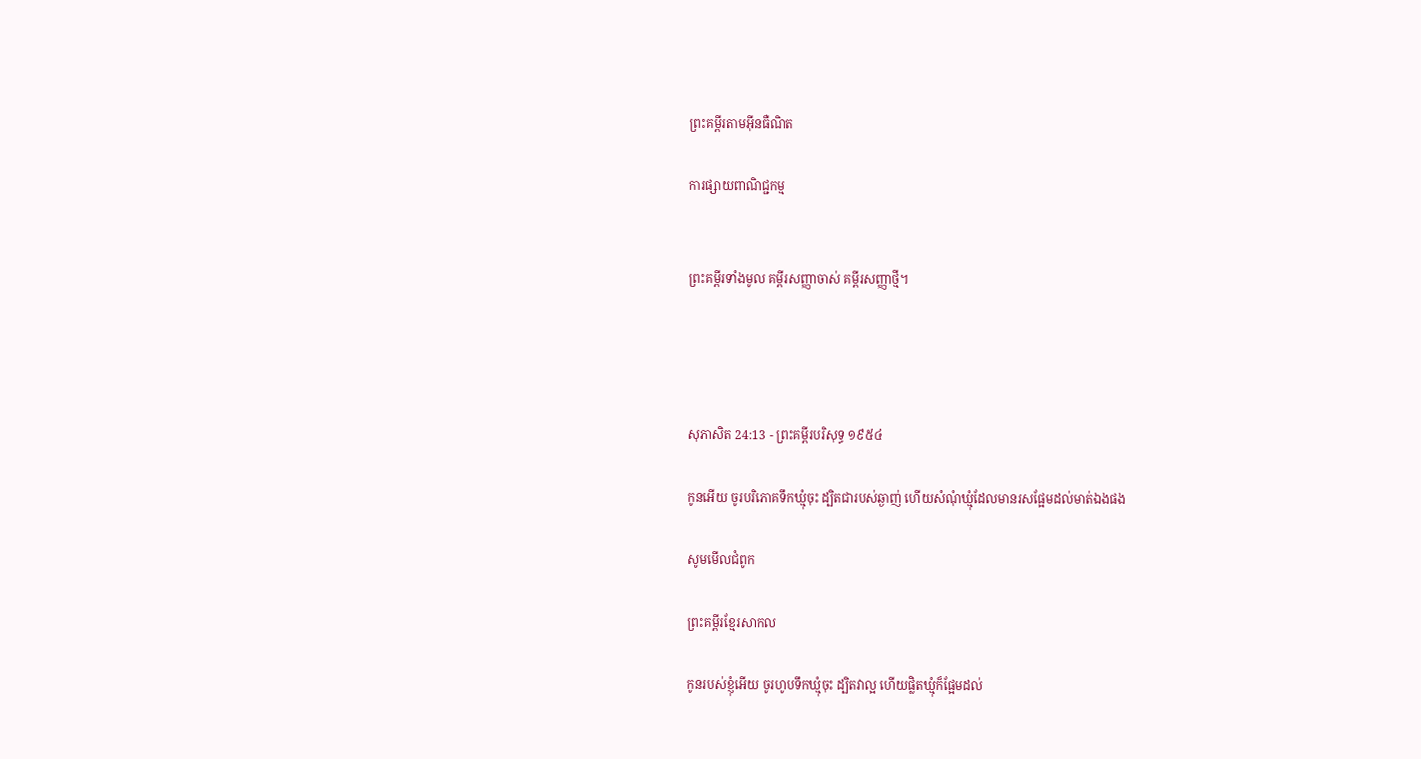ព្រះគម្ពីរតាមអ៊ីនធឺណិត

ការផ្សាយពាណិជ្ជកម្ម


ព្រះគម្ពីរទាំងមូល គម្ពីរសញ្ញាចាស់ គម្ពីរសញ្ញាថ្មី។




សុភា‌សិត 24:13 - ព្រះគម្ពីរបរិសុទ្ធ ១៩៥៤

កូនអើយ ចូរបរិភោគទឹកឃ្មុំចុះ ដ្បិតជារបស់ឆ្ងាញ់ ហើយសំណុំឃ្មុំដែលមានរសផ្អែមដល់មាត់ឯងផង

សូមមើលជំពូក

ព្រះគម្ពីរខ្មែរសាកល

កូនរបស់ខ្ញុំអើយ ចូរហូបទឹកឃ្មុំចុះ ដ្បិតវាល្អ ហើយផ្លិតឃ្មុំក៏ផ្អែមដល់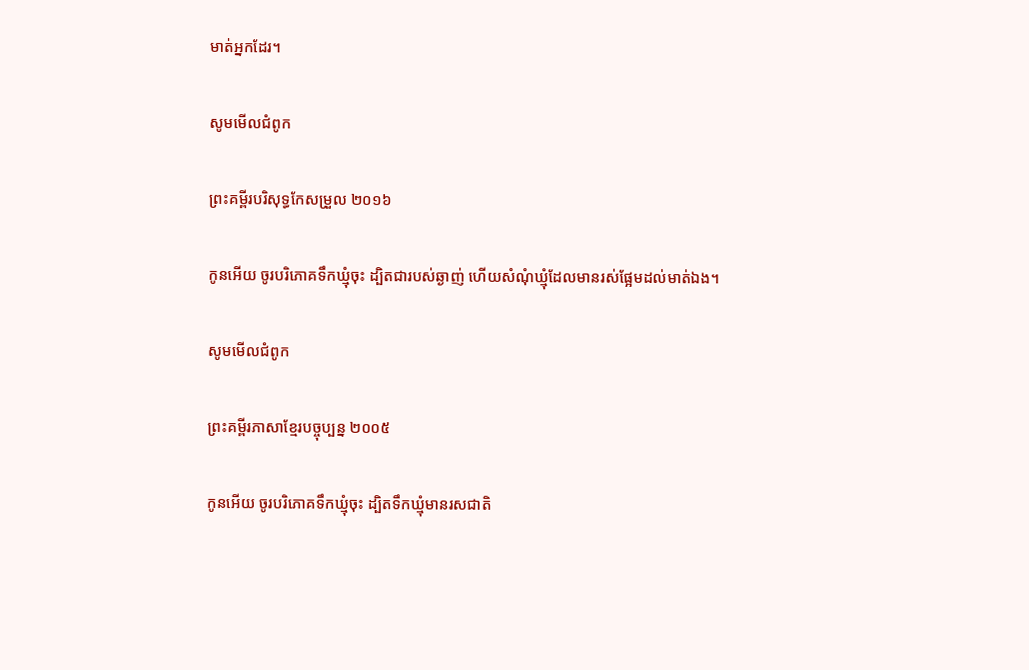មាត់អ្នកដែរ។

សូមមើលជំពូក

ព្រះគម្ពីរបរិសុទ្ធកែសម្រួល ២០១៦

កូនអើយ ចូរបរិ‌ភោគទឹកឃ្មុំចុះ ដ្បិតជារបស់ឆ្ងាញ់ ហើយសំណុំឃ្មុំដែលមានរស់ផ្អែមដល់មាត់ឯង។

សូមមើលជំពូក

ព្រះគម្ពីរភាសាខ្មែរបច្ចុប្បន្ន ២០០៥

កូនអើយ ចូរបរិភោគទឹកឃ្មុំចុះ ដ្បិតទឹកឃ្មុំមានរស‌ជាតិ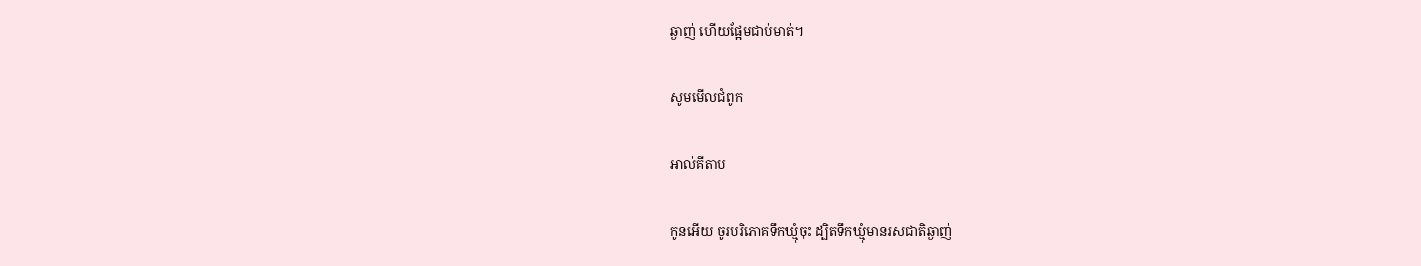ឆ្ងាញ់ ហើយផ្អែមជាប់មាត់។

សូមមើលជំពូក

អាល់គីតាប

កូនអើយ ចូរបរិភោគទឹកឃ្មុំចុះ ដ្បិតទឹកឃ្មុំមានរស‌ជាតិឆ្ងាញ់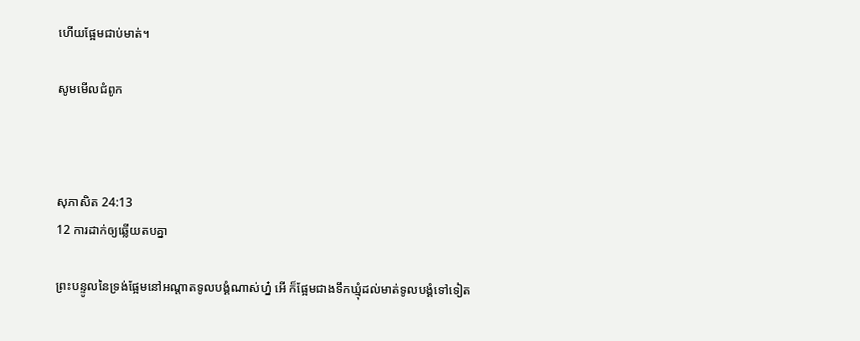ហើយផ្អែមជាប់មាត់។

សូមមើលជំពូក



សុភា‌សិត 24:13
12 ការដាក់ឲ្យឆ្លើយតបគ្នា

ព្រះ‌បន្ទូលនៃទ្រង់ផ្អែមនៅអណ្តាតទូលបង្គំណាស់ហ្ន៎ អើ ក៏ផ្អែមជាងទឹកឃ្មុំដល់មាត់ទូលបង្គំទៅទៀត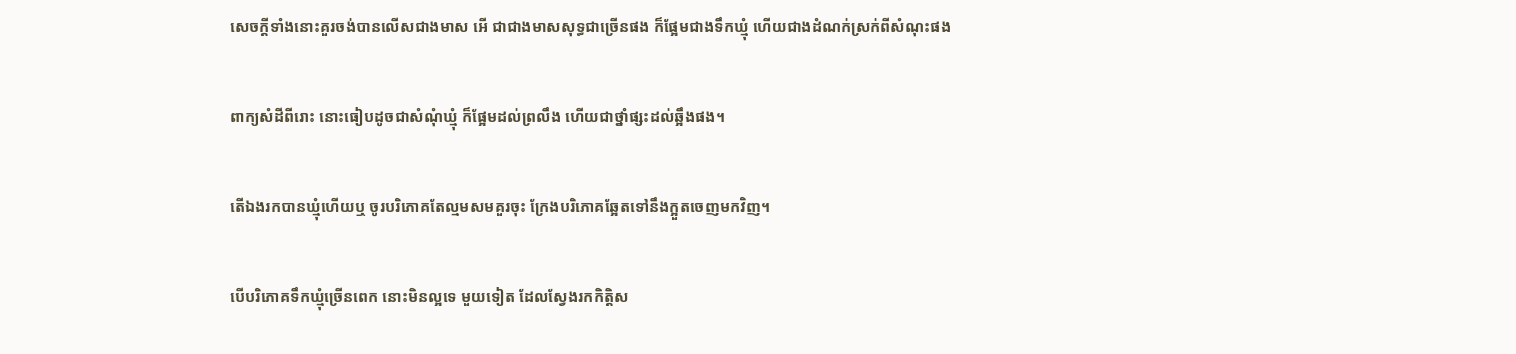សេចក្ដីទាំងនោះគួរចង់បានលើសជាងមាស អើ ជាជាងមាសសុទ្ធជាច្រើនផង ក៏ផ្អែមជាងទឹកឃ្មុំ ហើយជាងដំណក់ស្រក់ពីសំណុះផង


ពាក្យសំដីពីរោះ នោះធៀបដូចជាសំណុំឃ្មុំ ក៏ផ្អែមដល់ព្រលឹង ហើយជាថ្នាំផ្សះដល់ឆ្អឹងផង។


តើឯងរកបានឃ្មុំហើយឬ ចូរបរិភោគតែល្មមសមគួរចុះ ក្រែងបរិភោគឆ្អែតទៅនឹងក្អួតចេញមកវិញ។


បើបរិភោគទឹកឃ្មុំច្រើនពេក នោះមិនល្អទេ មួយទៀត ដែលស្វែងរកកិត្តិស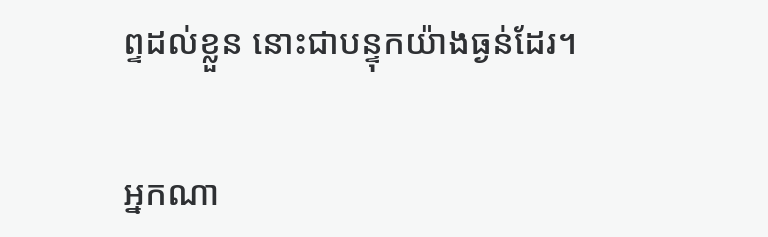ព្ទដល់ខ្លួន នោះជាបន្ទុកយ៉ាងធ្ងន់ដែរ។


អ្នកណា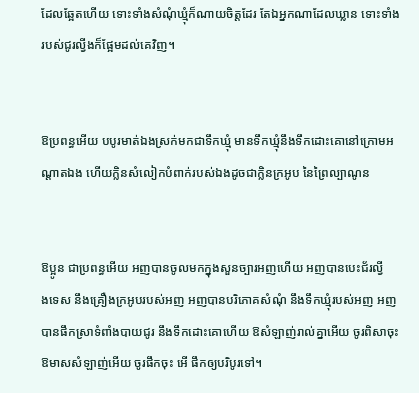ដែលឆ្អែតហើយ ទោះទាំងសំណុំឃ្មុំក៏ណាយចិត្តដែរ តែឯអ្នកណាដែលឃ្លាន ទោះទាំងរបស់ជូរល្វីងក៏ផ្អែមដល់គេវិញ។


ឱប្រពន្ធអើយ បបូរមាត់ឯងស្រក់មកជាទឹកឃ្មុំ មានទឹកឃ្មុំនឹងទឹកដោះគោនៅក្រោមអណ្តាតឯង ហើយក្លិនសំលៀក‌បំពាក់របស់ឯងដូចជាក្លិនក្រអូប នៃព្រៃល្បាណូន


ឱប្អូន ជាប្រពន្ធអើយ អញបានចូលមកក្នុងសួន‌ច្បារអញហើយ អញបានបេះជ័រល្វីង‌ទេស នឹងគ្រឿងក្រអូបរបស់អញ អញបានបរិភោគសំណុំ នឹងទឹកឃ្មុំរបស់អញ អញបានផឹកស្រាទំពាំង‌បាយ‌ជូរ នឹងទឹកដោះគោហើយ ឱសំឡាញ់រាល់គ្នាអើយ ចូរពិសាចុះ ឱមាសសំឡាញ់អើយ ចូរផឹកចុះ អើ ផឹកឲ្យបរិបូរទៅ។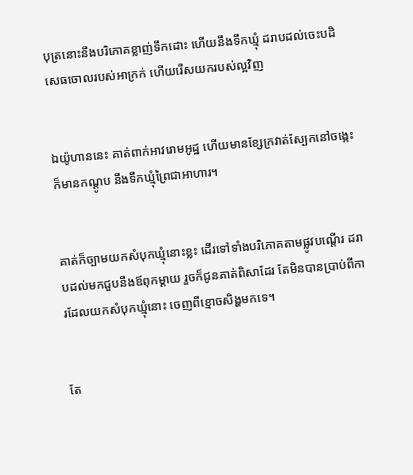បុត្រនោះនឹងបរិភោគខ្លាញ់ទឹកដោះ ហើយនឹងទឹកឃ្មុំ ដរាបដល់ចេះបដិសេធចោលរបស់អាក្រក់ ហើយរើសយករបស់ល្អវិញ


ឯយ៉ូហាននេះ គាត់ពាក់អាវរោមអូដ្ឋ ហើយមានខ្សែក្រវាត់ស្បែកនៅចង្កេះ ក៏មានកណ្តូប នឹងទឹកឃ្មុំព្រៃជាអាហារ។


គាត់ក៏ច្បាម‌យកសំបុកឃ្មុំនោះខ្លះ ដើរទៅទាំងបរិភោគតាមផ្លូវបណ្តើរ ដរាបដល់មកជួបនឹងឪពុកម្តាយ រួចក៏ជូនគាត់ពិសាដែរ តែមិនបានប្រាប់ពីការដែលយកសំបុកឃ្មុំនោះ ចេញពីខ្មោចសិង្ហមកទេ។


តែ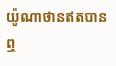យ៉ូណា‌ថានឥតបានឮ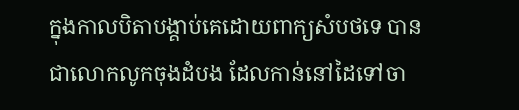ក្នុងកាលបិតាបង្គាប់គេដោយពាក្យសំបថទេ បានជាលោកលូកចុងដំបង ដែលកាន់នៅដៃទៅចា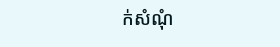ក់សំណុំ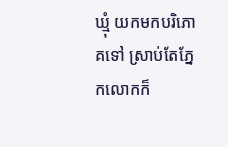ឃ្មុំ យកមកបរិភោគទៅ ស្រាប់តែភ្នែកលោកក៏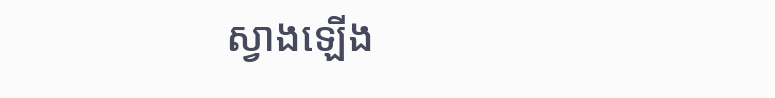ស្វាងឡើង